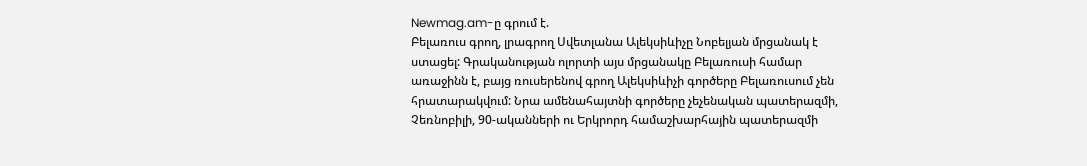Newmag.am-ը գրում է.
Բելառուս գրող, լրագրող Սվետլանա Ալեկսիևիչը Նոբելյան մրցանակ է ստացել: Գրականության ոլորտի այս մրցանակը Բելառուսի համար առաջինն է, բայց ռուսերենով գրող Ալեկսիևիչի գործերը Բելառուսում չեն հրատարակվում: Նրա ամենահայտնի գործերը չեչենական պատերազմի, Չեռնոբիլի, 90-ականների ու Երկրորդ համաշխարհային պատերազմի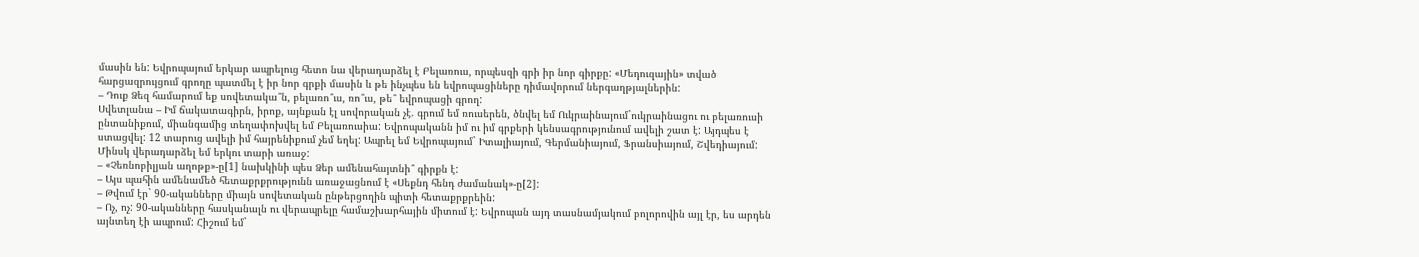մասին են: Եվրոպայում երկար ապրելուց հետո նա վերադարձել է Բելառուս, որպեսզի գրի իր նոր գիրքը: «Մեդուզային» տված հարցազրույցում գրողը պատմել է իր նոր գրքի մասին և թե ինչպես են եվրոպացիները դիմավորում ներգաղթյալներին:
– Դուք Ձեզ համարում եք սովետակա՞ն, բելառո՞ւս, ռո՞ւս, թե՞ եվրոպացի գրող:
Սվետլանա – Իմ ճակատագիրն, իրոք, այնքան էլ սովորական չէ. գրում եմ ռուսերեն, ծնվել եմ Ուկրաինայում`ուկրաինացու ու բելառուսի ընտանիքում, միանգամից տեղափոխվել եմ Բելառուսիա: Եվրոպականն իմ ու իմ գրքերի կենսագրությունում ավելի շատ է: Այդպես է ստացվել: 12 տարուց ավելի իմ հայրենիքում չեմ եղել: Ապրել եմ Եվրոպայում` Իտալիայում, Գերմանիայում, Ֆրանսիայում, Շվեդիայում: Մինսկ վերադարձել եմ երկու տարի առաջ:
– «Չեռնոբիլյան աղոթք»-ը[1] նախկինի պես Ձեր ամենահայտնի՞ գիրքն է:
– Այս պահին ամենամեծ հետաքրքրությունն առաջացնում է «Սեքնդ հենդ ժամանակ»-ը[2]:
– Թվում էր` 90-ականները միայն սովետական ընթերցողին պիտի հետաքրքրեին:
– Ոչ, ոչ: 90-ականները հասկանալն ու վերապրելը համաշխարհային միտում է: Եվրոպան այդ տասնամյակում բոլորովին այլ էր, ես արդեն այնտեղ էի ապրում: Հիշում եմ`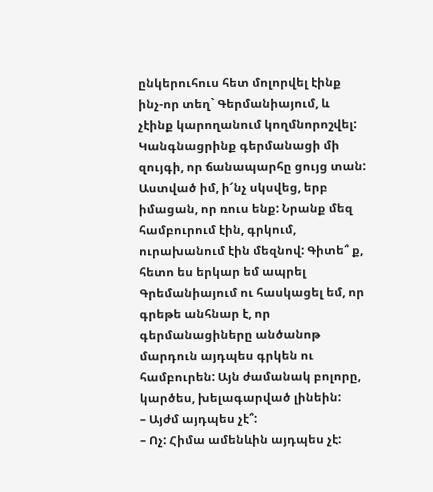ընկերուհուս հետ մոլորվել էինք ինչ-որ տեղ` Գերմանիայում, և չէինք կարողանում կողմնորոշվել: Կանգնացրինք գերմանացի մի զույգի, որ ճանապարհը ցույց տան: Աստված իմ, ի՜նչ սկսվեց, երբ իմացան, որ ռուս ենք: Նրանք մեզ համբուրում էին, գրկում, ուրախանում էին մեզնով: Գիտե՞ ք, հետո ես երկար եմ ապրել Գրեմանիայում ու հասկացել եմ, որ գրեթե անհնար է, որ գերմանացիները անծանոթ մարդուն այդպես գրկեն ու համբուրեն: Այն ժամանակ բոլորը, կարծես, խելագարված լինեին:
– Այժմ այդպես չէ՞:
– Ոչ: Հիմա ամենևին այդպես չէ: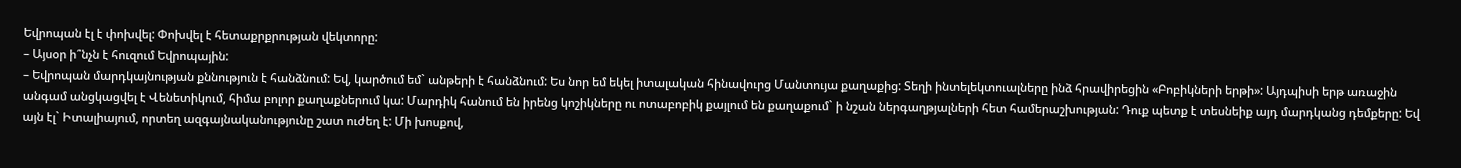Եվրոպան էլ է փոխվել: Փոխվել է հետաքրքրության վեկտորը:
– Այսօր ի՞նչն է հուզում Եվրոպային:
– Եվրոպան մարդկայնության քննություն է հանձնում: Եվ, կարծում եմ` անթերի է հանձնում: Ես նոր եմ եկել իտալական հինավուրց Մանտույա քաղաքից: Տեղի ինտելեկտուալները ինձ հրավիրեցին «Բոբիկների երթի»: Այդպիսի երթ առաջին անգամ անցկացվել է Վենետիկում, հիմա բոլոր քաղաքներում կա: Մարդիկ հանում են իրենց կոշիկները ու ոտաբոբիկ քայլում են քաղաքում` ի նշան ներգաղթյալների հետ համերաշխության: Դուք պետք է տեսնեիք այդ մարդկանց դեմքերը: Եվ այն էլ` Իտալիայում, որտեղ ազգայնականությունը շատ ուժեղ է: Մի խոսքով,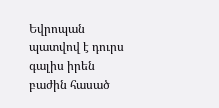Եվրոպան պատվով է դուրս գալիս իրեն բաժին հասած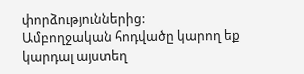փորձություններից:
Ամբողջական հոդվածը կարող եք կարդալ այստեղ